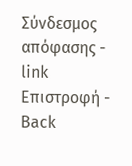Σύνδεσμος απόφασης - link Επιστροφή - Back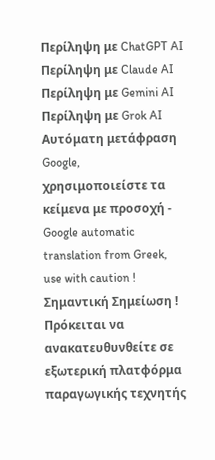Περίληψη με ChatGPT AI Περίληψη με Claude AI Περίληψη με Gemini AI Περίληψη με Grok AI Αυτόματη μετάφραση Google, χρησιμοποιείστε τα κείμενα με προσοχή - Google automatic translation from Greek, use with caution ! Σημαντική Σημείωση ! Πρόκειται να ανακατευθυνθείτε σε εξωτερική πλατφόρμα παραγωγικής τεχνητής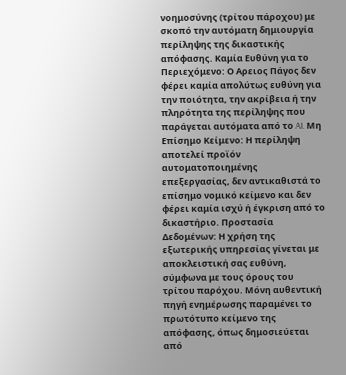νοημοσύνης (τρίτου πάροχου) με σκοπό την αυτόματη δημιουργία περίληψης της δικαστικής απόφασης. Καμία Ευθύνη για το Περιεχόμενο: Ο Αρειος Πάγος δεν φέρει καμία απολύτως ευθύνη για την ποιότητα, την ακρίβεια ή την πληρότητα της περίληψης που παράγεται αυτόματα από το AI. Μη Επίσημο Κείμενο: Η περίληψη αποτελεί προϊόν αυτοματοποιημένης επεξεργασίας, δεν αντικαθιστά το επίσημο νομικό κείμενο και δεν φέρει καμία ισχύ ή έγκριση από το δικαστήριο. Προστασία Δεδομένων: Η χρήση της εξωτερικής υπηρεσίας γίνεται με αποκλειστική σας ευθύνη, σύμφωνα με τους όρους του τρίτου παρόχου. Μόνη αυθεντική πηγή ενημέρωσης παραμένει το πρωτότυπο κείμενο της απόφασης, όπως δημοσιεύεται από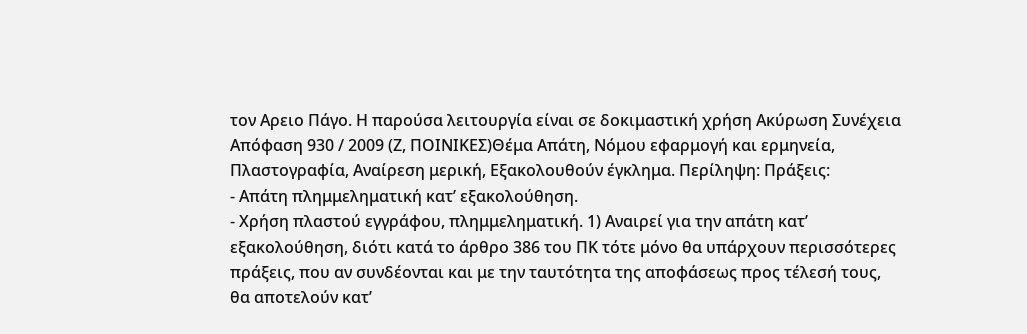τον Αρειο Πάγο. Η παρούσα λειτουργία είναι σε δοκιμαστική χρήση Ακύρωση Συνέχεια Απόφαση 930 / 2009 (Ζ, ΠΟΙΝΙΚΕΣ)Θέμα Απάτη, Νόμου εφαρμογή και ερμηνεία, Πλαστογραφία, Αναίρεση μερική, Εξακολουθούν έγκλημα. Περίληψη: Πράξεις:
- Απάτη πλημμεληματική κατ’ εξακολούθηση.
- Χρήση πλαστού εγγράφου, πλημμεληματική. 1) Αναιρεί για την απάτη κατ’ εξακολούθηση, διότι κατά το άρθρο 386 του ΠΚ τότε μόνο θα υπάρχουν περισσότερες πράξεις, που αν συνδέονται και με την ταυτότητα της αποφάσεως προς τέλεσή τους, θα αποτελούν κατ’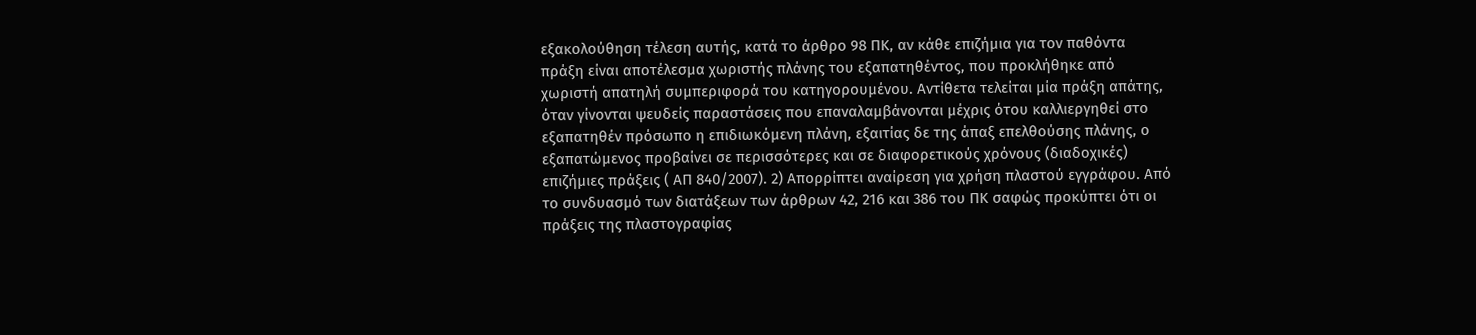εξακολούθηση τέλεση αυτής, κατά το άρθρο 98 ΠΚ, αν κάθε επιζήμια για τον παθόντα πράξη είναι αποτέλεσμα χωριστής πλάνης του εξαπατηθέντος, που προκλήθηκε από χωριστή απατηλή συμπεριφορά του κατηγορουμένου. Αντίθετα τελείται μία πράξη απάτης, όταν γίνονται ψευδείς παραστάσεις που επαναλαμβάνονται μέχρις ότου καλλιεργηθεί στο εξαπατηθέν πρόσωπο η επιδιωκόμενη πλάνη, εξαιτίας δε της άπαξ επελθούσης πλάνης, ο εξαπατώμενος προβαίνει σε περισσότερες και σε διαφορετικούς χρόνους (διαδοχικές) επιζήμιες πράξεις ( ΑΠ 840/2007). 2) Απορρίπτει αναίρεση για χρήση πλαστού εγγράφου. Από το συνδυασμό των διατάξεων των άρθρων 42, 216 και 386 του ΠΚ σαφώς προκύπτει ότι οι πράξεις της πλαστογραφίας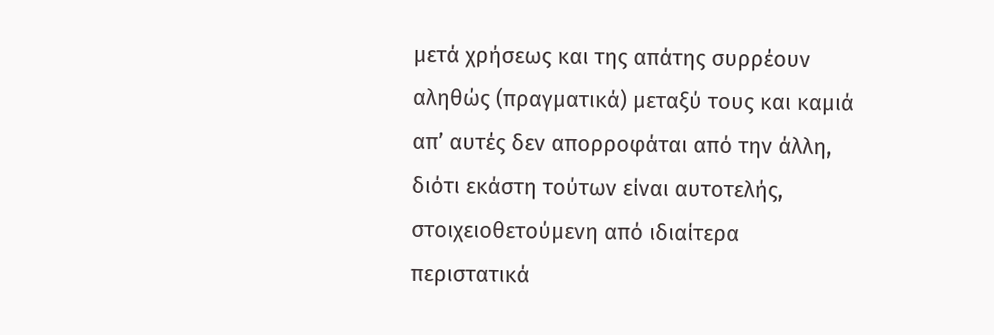μετά χρήσεως και της απάτης συρρέουν αληθώς (πραγματικά) μεταξύ τους και καμιά απ’ αυτές δεν απορροφάται από την άλλη, διότι εκάστη τούτων είναι αυτοτελής, στοιχειοθετούμενη από ιδιαίτερα περιστατικά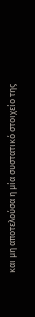και μη αποτελούσα η μία συστατικό στοιχείο της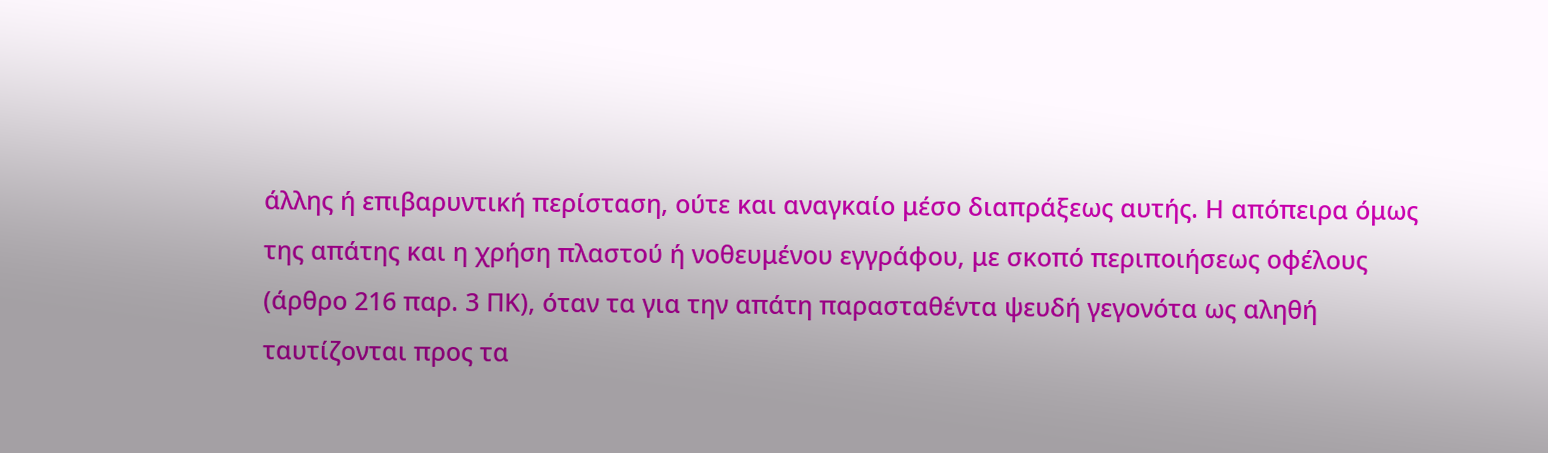άλλης ή επιβαρυντική περίσταση, ούτε και αναγκαίο μέσο διαπράξεως αυτής. Η απόπειρα όμως της απάτης και η χρήση πλαστού ή νοθευμένου εγγράφου, με σκοπό περιποιήσεως οφέλους (άρθρο 216 παρ. 3 ΠΚ), όταν τα για την απάτη παρασταθέντα ψευδή γεγονότα ως αληθή ταυτίζονται προς τα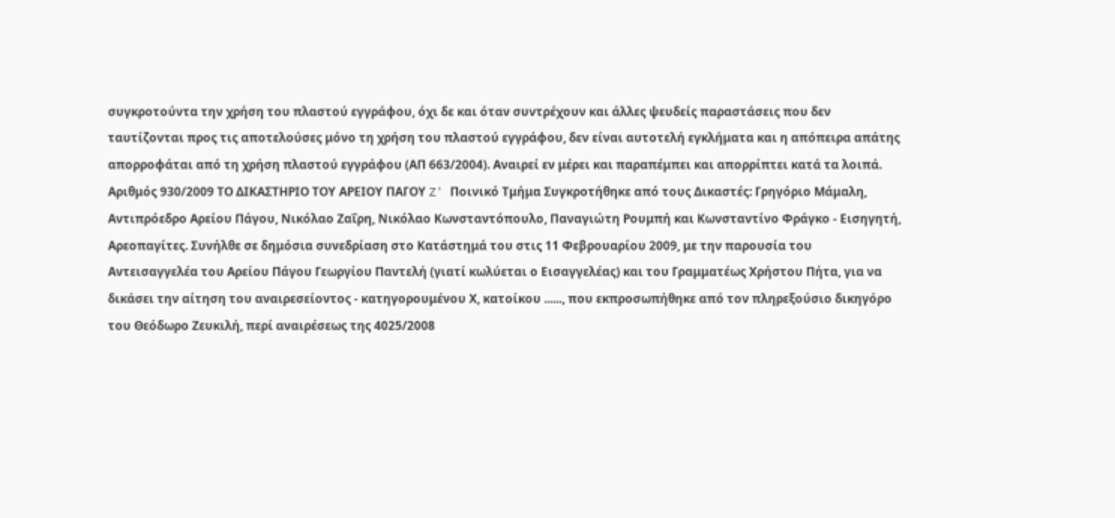συγκροτούντα την χρήση του πλαστού εγγράφου, όχι δε και όταν συντρέχουν και άλλες ψευδείς παραστάσεις που δεν ταυτίζονται προς τις αποτελούσες μόνο τη χρήση του πλαστού εγγράφου, δεν είναι αυτοτελή εγκλήματα και η απόπειρα απάτης απορροφάται από τη χρήση πλαστού εγγράφου (ΑΠ 663/2004). Αναιρεί εν μέρει και παραπέμπει και απορρίπτει κατά τα λοιπά. Αριθμός 930/2009 ΤΟ ΔΙΚΑΣΤΗΡΙΟ ΤΟΥ ΑΡΕΙΟΥ ΠΑΓΟΥ Z' Ποινικό Τμήμα Συγκροτήθηκε από τους Δικαστές: Γρηγόριο Μάμαλη, Αντιπρόεδρο Αρείου Πάγου, Νικόλαο Ζαΐρη, Νικόλαο Κωνσταντόπουλο, Παναγιώτη Ρουμπή και Κωνσταντίνο Φράγκο - Εισηγητή, Αρεοπαγίτες. Συνήλθε σε δημόσια συνεδρίαση στο Κατάστημά του στις 11 Φεβρουαρίου 2009, με την παρουσία του Αντεισαγγελέα του Αρείου Πάγου Γεωργίου Παντελή (γιατί κωλύεται ο Εισαγγελέας) και του Γραμματέως Χρήστου Πήτα, για να δικάσει την αίτηση του αναιρεσείοντος - κατηγορουμένου Χ, κατοίκου ......, που εκπροσωπήθηκε από τον πληρεξούσιο δικηγόρο του Θεόδωρο Ζευκιλή, περί αναιρέσεως της 4025/2008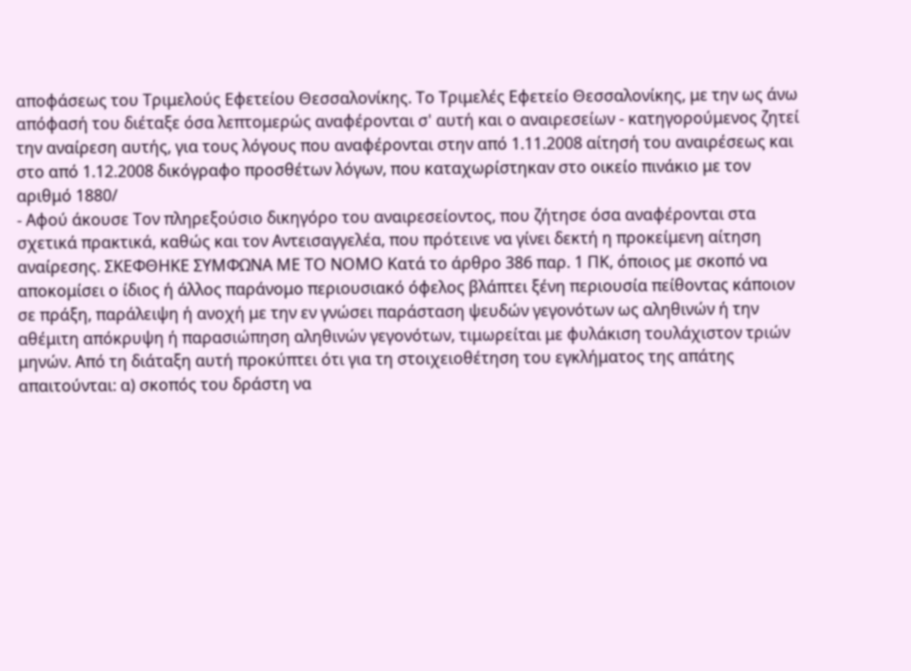αποφάσεως του Τριμελούς Εφετείου Θεσσαλονίκης. Το Τριμελές Εφετείο Θεσσαλονίκης, με την ως άνω απόφασή του διέταξε όσα λεπτομερώς αναφέρονται σ' αυτή και ο αναιρεσείων - κατηγορούμενος ζητεί την αναίρεση αυτής, για τους λόγους που αναφέρονται στην από 1.11.2008 αίτησή του αναιρέσεως και στο από 1.12.2008 δικόγραφο προσθέτων λόγων, που καταχωρίστηκαν στο οικείο πινάκιο με τον αριθμό 1880/
- Αφού άκουσε Τον πληρεξούσιο δικηγόρο του αναιρεσείοντος, που ζήτησε όσα αναφέρονται στα σχετικά πρακτικά, καθώς και τον Αντεισαγγελέα, που πρότεινε να γίνει δεκτή η προκείμενη αίτηση αναίρεσης. ΣΚΕΦΘΗΚΕ ΣΥΜΦΩΝΑ ΜΕ ΤΟ ΝΟΜΟ Κατά το άρθρο 386 παρ. 1 ΠΚ, όποιος με σκοπό να αποκομίσει ο ίδιος ή άλλος παράνομο περιουσιακό όφελος βλάπτει ξένη περιουσία πείθοντας κάποιον σε πράξη, παράλειψη ή ανοχή με την εν γνώσει παράσταση ψευδών γεγονότων ως αληθινών ή την αθέμιτη απόκρυψη ή παρασιώπηση αληθινών γεγονότων, τιμωρείται με φυλάκιση τουλάχιστον τριών μηνών. Από τη διάταξη αυτή προκύπτει ότι για τη στοιχειοθέτηση του εγκλήματος της απάτης απαιτούνται: α) σκοπός του δράστη να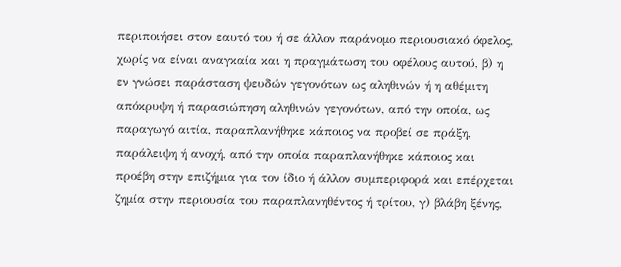περιποιήσει στον εαυτό του ή σε άλλον παράνομο περιουσιακό όφελος, χωρίς να είναι αναγκαία και η πραγμάτωση του οφέλους αυτού, β) η εν γνώσει παράσταση ψευδών γεγονότων ως αληθινών ή η αθέμιτη απόκρυψη ή παρασιώπηση αληθινών γεγονότων, από την οποία, ως παραγωγό αιτία, παραπλανήθηκε κάποιος να προβεί σε πράξη, παράλειψη ή ανοχή, από την οποία παραπλανήθηκε κάποιος και προέβη στην επιζήμια για τον ίδιο ή άλλον συμπεριφορά και επέρχεται ζημία στην περιουσία του παραπλανηθέντος ή τρίτου, γ) βλάβη ξένης,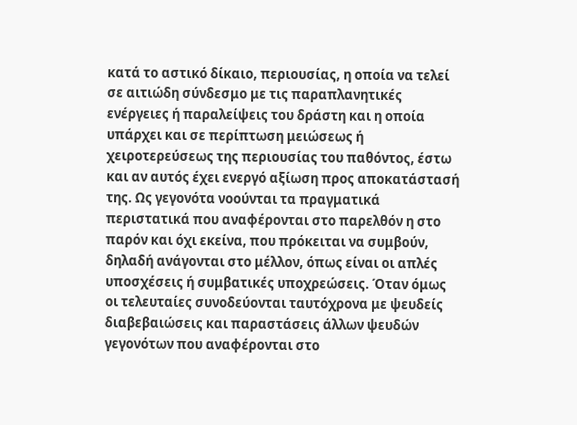κατά το αστικό δίκαιο, περιουσίας, η οποία να τελεί σε αιτιώδη σύνδεσμο με τις παραπλανητικές ενέργειες ή παραλείψεις του δράστη και η οποία υπάρχει και σε περίπτωση μειώσεως ή χειροτερεύσεως της περιουσίας του παθόντος, έστω και αν αυτός έχει ενεργό αξίωση προς αποκατάστασή της. Ως γεγονότα νοούνται τα πραγματικά περιστατικά που αναφέρονται στο παρελθόν η στο παρόν και όχι εκείνα, που πρόκειται να συμβούν, δηλαδή ανάγονται στο μέλλον, όπως είναι οι απλές υποσχέσεις ή συμβατικές υποχρεώσεις. Όταν όμως οι τελευταίες συνοδεύονται ταυτόχρονα με ψευδείς διαβεβαιώσεις και παραστάσεις άλλων ψευδών γεγονότων που αναφέρονται στο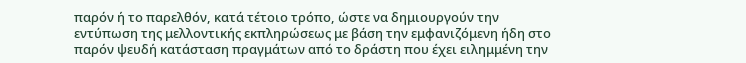παρόν ή το παρελθόν, κατά τέτοιο τρόπο, ώστε να δημιουργούν την εντύπωση της μελλοντικής εκπληρώσεως με βάση την εμφανιζόμενη ήδη στο παρόν ψευδή κατάσταση πραγμάτων από το δράστη που έχει ειλημμένη την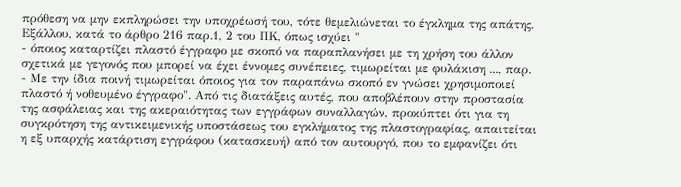πρόθεση να μην εκπληρώσει την υποχρέωσή του, τότε θεμελιώνεται το έγκλημα της απάτης. Εξάλλου, κατά το άρθρο 216 παρ.1, 2 του ΠΚ, όπως ισχύει "
- όποιος καταρτίζει πλαστό έγγραφο με σκοπό να παραπλανήσει με τη χρήση του άλλον σχετικά με γεγονός που μπορεί να έχει έννομες συνέπειες, τιμωρείται με φυλάκιση ..., παρ.
- Με την ίδια ποινή τιμωρείται όποιος για τον παραπάνω σκοπό εν γνώσει χρησιμοποιεί πλαστό ή νοθευμένο έγγραφο". Από τις διατάξεις αυτές, που αποβλέπουν στην προστασία της ασφάλειας και της ακεραιότητας των εγγράφων συναλλαγών, προκύπτει ότι για τη συγκρότηση της αντικειμενικής υποστάσεως του εγκλήματος της πλαστογραφίας, απαιτείται η εξ υπαρχής κατάρτιση εγγράφου (κατασκευή) από τον αυτουργό, που το εμφανίζει ότι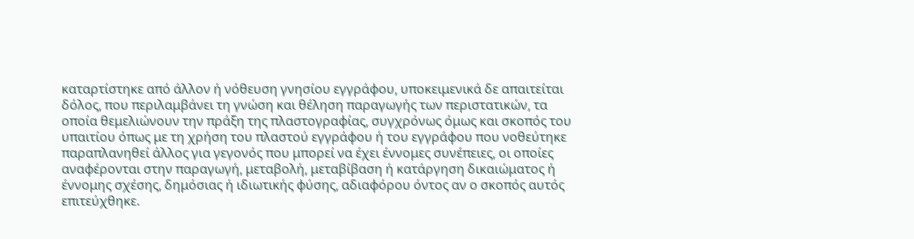καταρτίστηκε από άλλον ή νόθευση γνησίου εγγράφου, υποκειμενικά δε απαιτείται δόλος, που περιλαμβάνει τη γνώση και θέληση παραγωγής των περιστατικών, τα οποία θεμελιώνουν την πράξη της πλαστογραφίας, συγχρόνως όμως και σκοπός του υπαιτίου όπως με τη χρήση του πλαστού εγγράφου ή του εγγράφου που νοθεύτηκε παραπλανηθεί άλλος για γεγονός που μπορεί να έχει έννομες συνέπειες, οι οποίες αναφέρονται στην παραγωγή, μεταβολή, μεταβίβαση ή κατάργηση δικαιώματος ή έννομης σχέσης, δημόσιας ή ιδιωτικής φύσης, αδιαφόρου όντος αν ο σκοπός αυτός επιτεύχθηκε.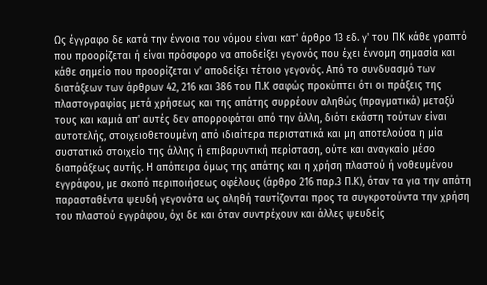Ως έγγραφο δε κατά την έννοια του νόμου είναι κατ' άρθρο 13 εδ. γ' του ΠΚ κάθε γραπτό που προορίζεται ή είναι πρόσφορο να αποδείξει γεγονός που έχει έννομη σημασία και κάθε σημείο που προορίζεται ν' αποδείξει τέτοιο γεγονός. Από το συνδυασμό των διατάξεων των άρθρων 42, 216 και 386 του Π.Κ σαφώς προκύπτει ότι οι πράξεις της πλαστογραφίας μετά χρήσεως και της απάτης συρρέουν αληθώς (πραγματικά) μεταξύ τους και καμιά απ' αυτές δεν απορροφάται από την άλλη, διότι εκάστη τούτων είναι αυτοτελής, στοιχειοθετουμένη από ιδιαίτερα περιστατικά και μη αποτελούσα η μία συστατικό στοιχείο της άλλης ή επιβαρυντική περίσταση, ούτε και αναγκαίο μέσο διαπράξεως αυτής. Η απόπειρα όμως της απάτης και η χρήση πλαστού ή νοθευμένου εγγράφου, με σκοπό περιποιήσεως οφέλους (άρθρο 216 παρ.3 Π.Κ), όταν τα για την απάτη παρασταθέντα ψευδή γεγονότα ως αληθή ταυτίζονται προς τα συγκροτούντα την χρήση του πλαστού εγγράφου, όχι δε και όταν συντρέχουν και άλλες ψευδείς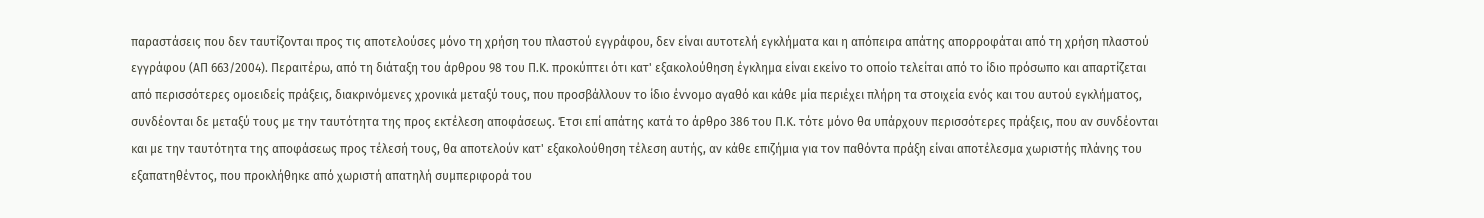παραστάσεις που δεν ταυτίζονται προς τις αποτελούσες μόνο τη χρήση του πλαστού εγγράφου, δεν είναι αυτοτελή εγκλήματα και η απόπειρα απάτης απορροφάται από τη χρήση πλαστού εγγράφου (ΑΠ 663/2004). Περαιτέρω, από τη διάταξη του άρθρου 98 του Π.Κ. προκύπτει ότι κατ' εξακολούθηση έγκλημα είναι εκείνο το οποίο τελείται από το ίδιο πρόσωπο και απαρτίζεται από περισσότερες ομοειδείς πράξεις, διακρινόμενες χρονικά μεταξύ τους, που προσβάλλουν το ίδιο έννομο αγαθό και κάθε μία περιέχει πλήρη τα στοιχεία ενός και του αυτού εγκλήματος, συνδέονται δε μεταξύ τους με την ταυτότητα της προς εκτέλεση αποφάσεως. Έτσι επί απάτης κατά το άρθρο 386 του Π.Κ. τότε μόνο θα υπάρχουν περισσότερες πράξεις, που αν συνδέονται και με την ταυτότητα της αποφάσεως προς τέλεσή τους, θα αποτελούν κατ' εξακολούθηση τέλεση αυτής, αν κάθε επιζήμια για τον παθόντα πράξη είναι αποτέλεσμα χωριστής πλάνης του εξαπατηθέντος, που προκλήθηκε από χωριστή απατηλή συμπεριφορά του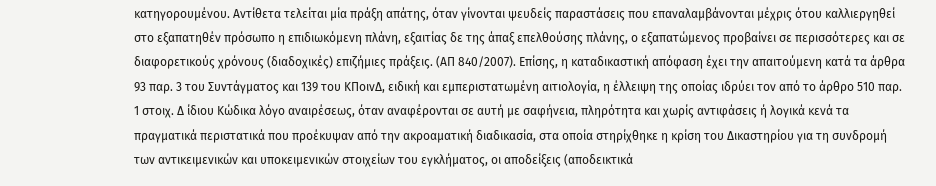κατηγορουμένου. Αντίθετα τελείται μία πράξη απάτης, όταν γίνονται ψευδείς παραστάσεις που επαναλαμβάνονται μέχρις ότου καλλιεργηθεί στο εξαπατηθέν πρόσωπο η επιδιωκόμενη πλάνη, εξαιτίας δε της άπαξ επελθούσης πλάνης, ο εξαπατώμενος προβαίνει σε περισσότερες και σε διαφορετικούς χρόνους (διαδοχικές) επιζήμιες πράξεις. (ΑΠ 840/2007). Επίσης, η καταδικαστική απόφαση έχει την απαιτούμενη κατά τα άρθρα 93 παρ. 3 του Συντάγματος και 139 του ΚΠοινΔ, ειδική και εμπεριστατωμένη αιτιολογία, η έλλειψη της οποίας ιδρύει τον από το άρθρο 510 παρ. 1 στοιχ. Δ ίδιου Κώδικα λόγο αναιρέσεως, όταν αναφέρονται σε αυτή με σαφήνεια, πληρότητα και χωρίς αντιφάσεις ή λογικά κενά τα πραγματικά περιστατικά που προέκυψαν από την ακροαματική διαδικασία, στα οποία στηρίχθηκε η κρίση του Δικαστηρίου για τη συνδρομή των αντικειμενικών και υποκειμενικών στοιχείων του εγκλήματος, οι αποδείξεις (αποδεικτικά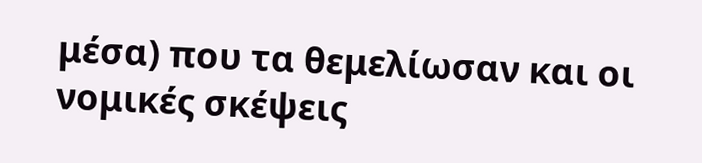μέσα) που τα θεμελίωσαν και οι νομικές σκέψεις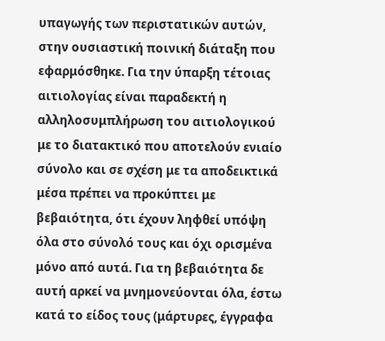υπαγωγής των περιστατικών αυτών, στην ουσιαστική ποινική διάταξη που εφαρμόσθηκε. Για την ύπαρξη τέτοιας αιτιολογίας είναι παραδεκτή η αλληλοσυμπλήρωση του αιτιολογικού με το διατακτικό που αποτελούν ενιαίο σύνολο και σε σχέση με τα αποδεικτικά μέσα πρέπει να προκύπτει με βεβαιότητα, ότι έχουν ληφθεί υπόψη όλα στο σύνολό τους και όχι ορισμένα μόνο από αυτά. Για τη βεβαιότητα δε αυτή αρκεί να μνημονεύονται όλα, έστω κατά το είδος τους (μάρτυρες, έγγραφα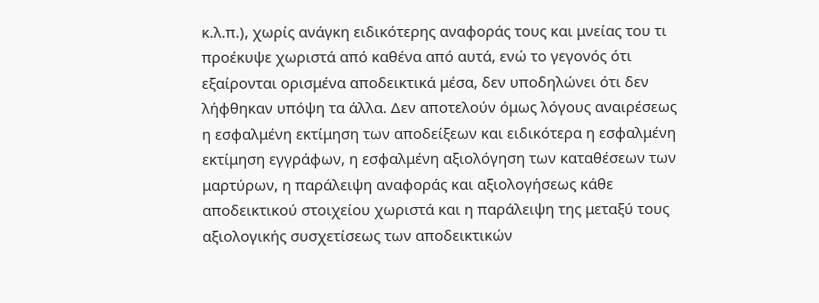κ.λ.π.), χωρίς ανάγκη ειδικότερης αναφοράς τους και μνείας του τι προέκυψε χωριστά από καθένα από αυτά, ενώ το γεγονός ότι εξαίρονται ορισμένα αποδεικτικά μέσα, δεν υποδηλώνει ότι δεν λήφθηκαν υπόψη τα άλλα. Δεν αποτελούν όμως λόγους αναιρέσεως η εσφαλμένη εκτίμηση των αποδείξεων και ειδικότερα η εσφαλμένη εκτίμηση εγγράφων, η εσφαλμένη αξιολόγηση των καταθέσεων των μαρτύρων, η παράλειψη αναφοράς και αξιολογήσεως κάθε αποδεικτικού στοιχείου χωριστά και η παράλειψη της μεταξύ τους αξιολογικής συσχετίσεως των αποδεικτικών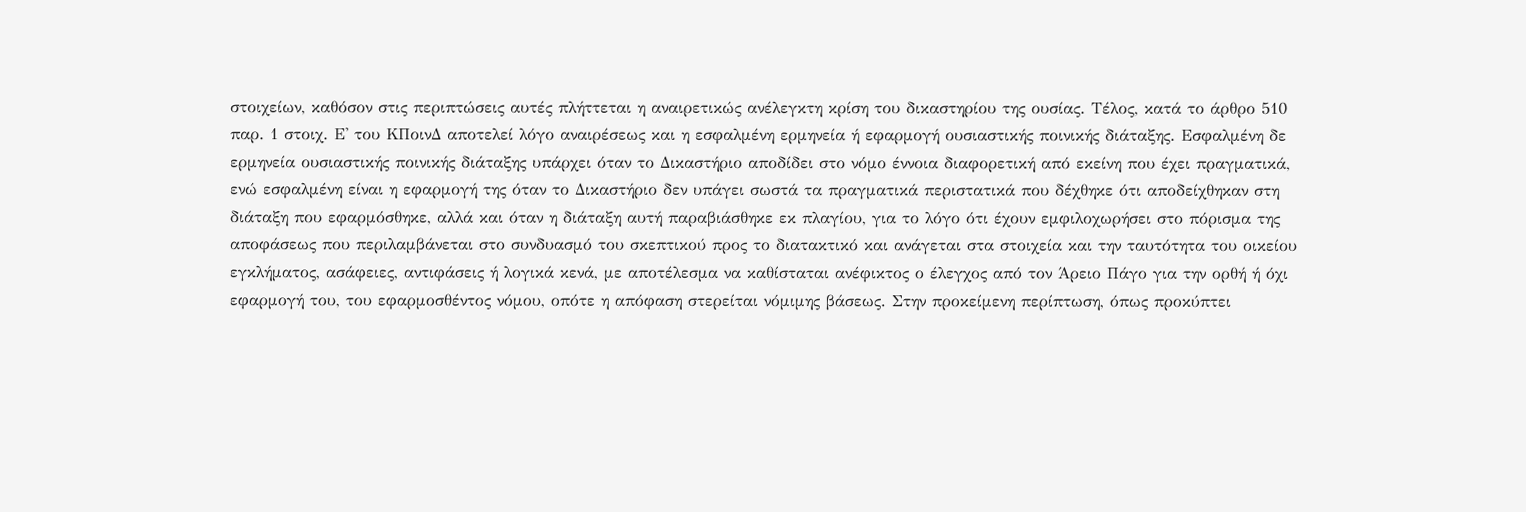στοιχείων, καθόσον στις περιπτώσεις αυτές πλήττεται η αναιρετικώς ανέλεγκτη κρίση του δικαστηρίου της ουσίας. Τέλος, κατά το άρθρο 510 παρ. 1 στοιχ. Ε' του ΚΠοινΔ αποτελεί λόγο αναιρέσεως και η εσφαλμένη ερμηνεία ή εφαρμογή ουσιαστικής ποινικής διάταξης. Εσφαλμένη δε ερμηνεία ουσιαστικής ποινικής διάταξης υπάρχει όταν το Δικαστήριο αποδίδει στο νόμο έννοια διαφορετική από εκείνη που έχει πραγματικά, ενώ εσφαλμένη είναι η εφαρμογή της όταν το Δικαστήριο δεν υπάγει σωστά τα πραγματικά περιστατικά που δέχθηκε ότι αποδείχθηκαν στη διάταξη που εφαρμόσθηκε, αλλά και όταν η διάταξη αυτή παραβιάσθηκε εκ πλαγίου, για το λόγο ότι έχουν εμφιλοχωρήσει στο πόρισμα της αποφάσεως που περιλαμβάνεται στο συνδυασμό του σκεπτικού προς το διατακτικό και ανάγεται στα στοιχεία και την ταυτότητα του οικείου εγκλήματος, ασάφειες, αντιφάσεις ή λογικά κενά, με αποτέλεσμα να καθίσταται ανέφικτος ο έλεγχος από τον Άρειο Πάγο για την ορθή ή όχι εφαρμογή του, του εφαρμοσθέντος νόμου, οπότε η απόφαση στερείται νόμιμης βάσεως. Στην προκείμενη περίπτωση, όπως προκύπτει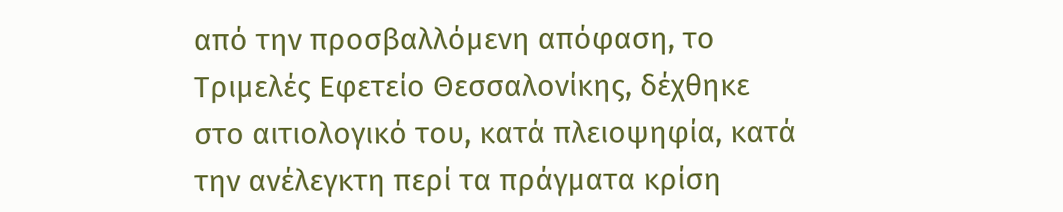από την προσβαλλόμενη απόφαση, το Τριμελές Εφετείο Θεσσαλονίκης, δέχθηκε στο αιτιολογικό του, κατά πλειοψηφία, κατά την ανέλεγκτη περί τα πράγματα κρίση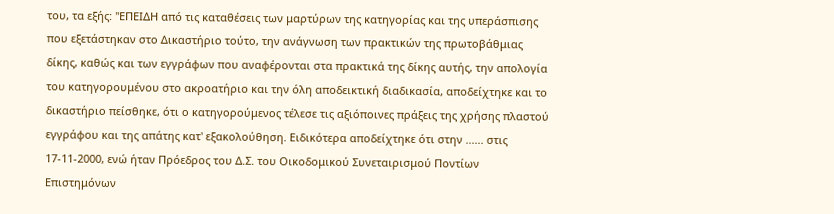του, τα εξής: "ΕΠΕΙΔΗ από τις καταθέσεις των μαρτύρων της κατηγορίας και της υπεράσπισης που εξετάστηκαν στο Δικαστήριο τούτο, την ανάγνωση των πρακτικών της πρωτοβάθμιας δίκης, καθώς και των εγγράφων που αναφέρονται στα πρακτικά της δίκης αυτής, την απολογία του κατηγορουμένου στο ακροατήριο και την όλη αποδεικτική διαδικασία, αποδείχτηκε και το δικαστήριο πείσθηκε, ότι ο κατηγορούμενος τέλεσε τις αξιόποινες πράξεις της χρήσης πλαστού εγγράφου και της απάτης κατ' εξακολούθηση. Ειδικότερα αποδείχτηκε ότι στην ...... στις 17-11-2000, ενώ ήταν Πρόεδρος του Δ.Σ. του Οικοδομικού Συνεταιρισμού Ποντίων Επιστημόνων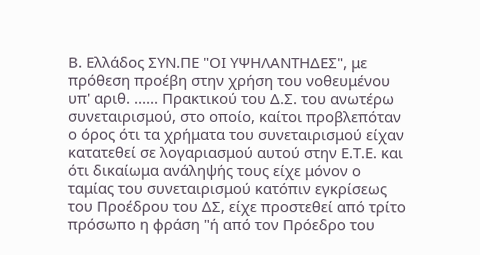Β. Ελλάδος ΣΥΝ.ΠΕ "ΟΙ ΥΨΗΛΑΝΤΗΔΕΣ", με πρόθεση προέβη στην χρήση του νοθευμένου υπ' αριθ. ...... Πρακτικού του Δ.Σ. του ανωτέρω συνεταιρισμού, στο οποίο, καίτοι προβλεπόταν ο όρος ότι τα χρήματα του συνεταιρισμού είχαν κατατεθεί σε λογαριασμού αυτού στην Ε.Τ.Ε. και ότι δικαίωμα ανάληψής τους είχε μόνον ο ταμίας του συνεταιρισμού κατόπιν εγκρίσεως του Προέδρου του ΔΣ, είχε προστεθεί από τρίτο πρόσωπο η φράση "ή από τον Πρόεδρο του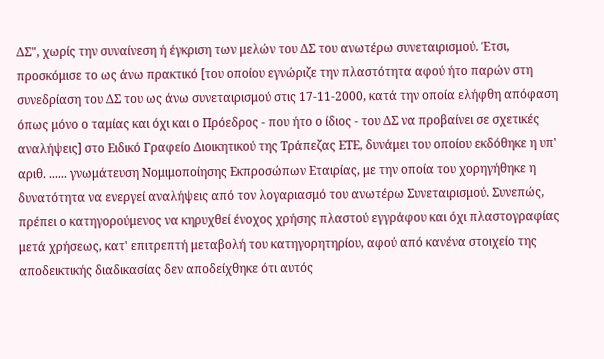ΔΣ", χωρίς την συναίνεση ή έγκριση των μελών του ΔΣ του ανωτέρω συνεταιρισμού. Έτσι, προσκόμισε το ως άνω πρακτικό [του οποίου εγνώριζε την πλαστότητα αφού ήτο παρών στη συνεδρίαση του ΔΣ του ως άνω συνεταιρισμού στις 17-11-2000, κατά την οποία ελήφθη απόφαση όπως μόνο ο ταμίας και όχι και ο Πρόεδρος - που ήτο ο ίδιος - του ΔΣ να προβαίνει σε σχετικές αναλήψεις] στο Ειδικό Γραφείο Διοικητικού της Τράπεζας ΕΤΕ, δυνάμει του οποίου εκδόθηκε η υπ' αριθ. ...... γνωμάτευση Νομιμοποίησης Εκπροσώπων Εταιρίας, με την οποία του χορηγήθηκε η δυνατότητα να ενεργεί αναλήψεις από τον λογαριασμό του ανωτέρω Συνεταιρισμού. Συνεπώς, πρέπει ο κατηγορούμενος να κηρυχθεί ένοχος χρήσης πλαστού εγγράφου και όχι πλαστογραφίας μετά χρήσεως, κατ' επιτρεπτή μεταβολή του κατηγορητηρίου, αφού από κανένα στοιχείο της αποδεικτικής διαδικασίας δεν αποδείχθηκε ότι αυτός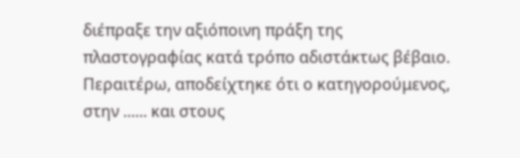διέπραξε την αξιόποινη πράξη της πλαστογραφίας κατά τρόπο αδιστάκτως βέβαιο. Περαιτέρω, αποδείχτηκε ότι ο κατηγορούμενος, στην ...... και στους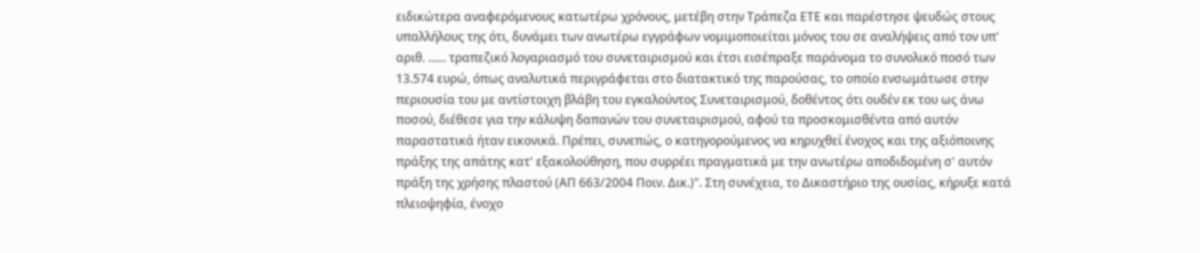ειδικώτερα αναφερόμενους κατωτέρω χρόνους, μετέβη στην Τράπεζα ΕΤΕ και παρέστησε ψευδώς στους υπαλλήλους της ότι, δυνάμει των ανωτέρω εγγράφων νομιμοποιείται μόνος του σε αναλήψεις από τον υπ' αριθ. ...... τραπεζικό λογαριασμό του συνεταιρισμού και έτσι εισέπραξε παράνομα το συνολικό ποσό των 13.574 ευρώ, όπως αναλυτικά περιγράφεται στο διατακτικό της παρούσας, το οποίο ενσωμάτωσε στην περιουσία του με αντίστοιχη βλάβη του εγκαλούντος Συνεταιρισμού, δοθέντος ότι ουδέν εκ του ως άνω ποσού, διέθεσε για την κάλυψη δαπανών του συνεταιρισμού, αφού τα προσκομισθέντα από αυτόν παραστατικά ήταν εικονικά. Πρέπει, συνεπώς, ο κατηγορούμενος να κηρυχθεί ένοχος και της αξιόποινης πράξης της απάτης κατ' εξακολούθηση, που συρρέει πραγματικά με την ανωτέρω αποδιδομένη σ' αυτόν πράξη της χρήσης πλαστού (ΑΠ 663/2004 Ποιν. Δικ.)". Στη συνέχεια, το Δικαστήριο της ουσίας, κήρυξε κατά πλειοψηφία, ένοχο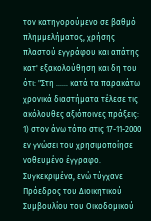τον κατηγορούμενο σε βαθμό πλημμελήματος, χρήσης πλαστού εγγράφου και απάτης κατ' εξακολούθηση και δη του ότι: "Στη ...... κατά τα παρακάτω χρονικά διαστήματα τέλεσε τις ακόλουθες αξιόποινες πράξεις: 1) στον άνω τόπο στις 17-11-2000 εν γνώσει του χρησιμοποίησε νοθευμένο έγγραφο. Συγκεκριμένα, ενώ τύγχανε Πρόεδρος του Διοικητικού Συμβουλίου του Οικοδομικού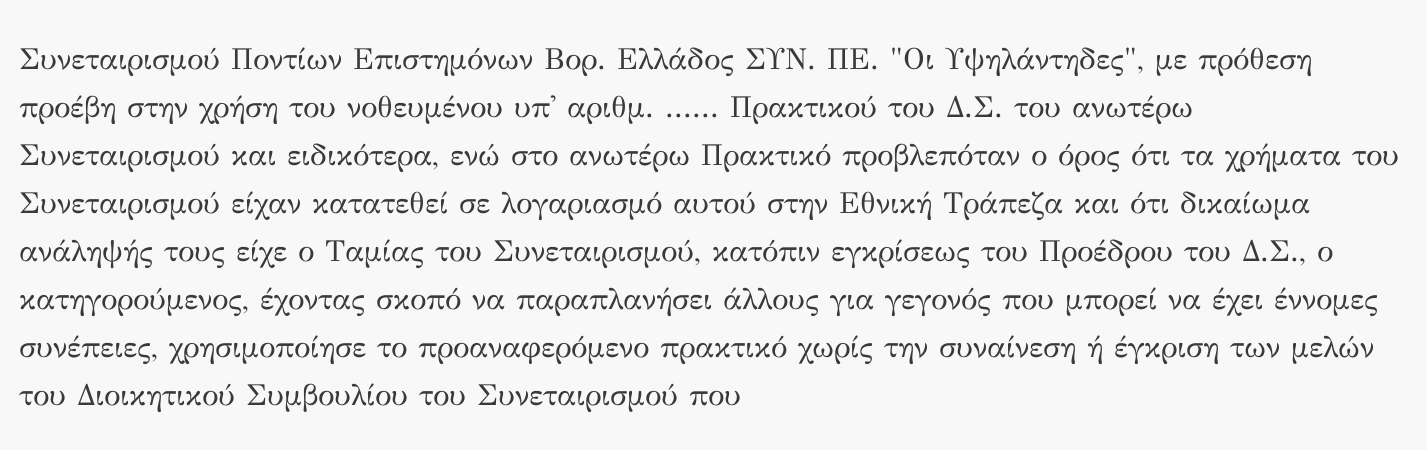Συνεταιρισμού Ποντίων Επιστημόνων Βορ. Ελλάδος ΣΥΝ. ΠΕ. "Οι Υψηλάντηδες", με πρόθεση προέβη στην χρήση του νοθευμένου υπ' αριθμ. ...... Πρακτικού του Δ.Σ. του ανωτέρω Συνεταιρισμού και ειδικότερα, ενώ στο ανωτέρω Πρακτικό προβλεπόταν ο όρος ότι τα χρήματα του Συνεταιρισμού είχαν κατατεθεί σε λογαριασμό αυτού στην Εθνική Τράπεζα και ότι δικαίωμα ανάληψής τους είχε ο Ταμίας του Συνεταιρισμού, κατόπιν εγκρίσεως του Προέδρου του Δ.Σ., ο κατηγορούμενος, έχοντας σκοπό να παραπλανήσει άλλους για γεγονός που μπορεί να έχει έννομες συνέπειες, χρησιμοποίησε το προαναφερόμενο πρακτικό χωρίς την συναίνεση ή έγκριση των μελών του Διοικητικού Συμβουλίου του Συνεταιρισμού που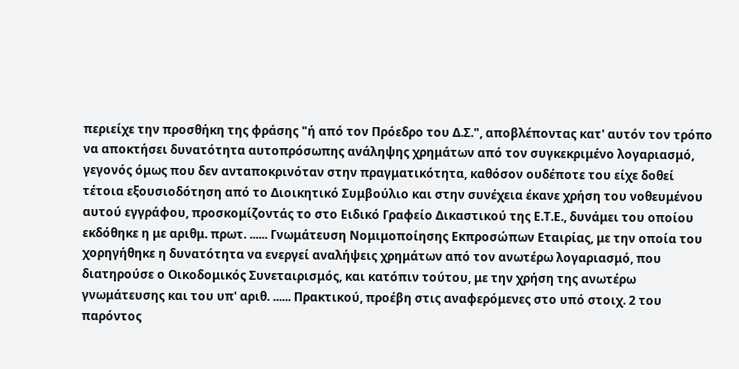περιείχε την προσθήκη της φράσης "ή από τον Πρόεδρο του Δ.Σ.", αποβλέποντας κατ' αυτόν τον τρόπο να αποκτήσει δυνατότητα αυτοπρόσωπης ανάληψης χρημάτων από τον συγκεκριμένο λογαριασμό, γεγονός όμως που δεν ανταποκρινόταν στην πραγματικότητα, καθόσον ουδέποτε του είχε δοθεί τέτοια εξουσιοδότηση από το Διοικητικό Συμβούλιο και στην συνέχεια έκανε χρήση του νοθευμένου αυτού εγγράφου, προσκομίζοντάς το στο Ειδικό Γραφείο Δικαστικού της Ε.Τ.Ε., δυνάμει του οποίου εκδόθηκε η με αριθμ. πρωτ. ...... Γνωμάτευση Νομιμοποίησης Εκπροσώπων Εταιρίας, με την οποία του χορηγήθηκε η δυνατότητα να ενεργεί αναλήψεις χρημάτων από τον ανωτέρω λογαριασμό, που διατηρούσε ο Οικοδομικός Συνεταιρισμός, και κατόπιν τούτου, με την χρήση της ανωτέρω γνωμάτευσης και του υπ' αριθ. ...... Πρακτικού, προέβη στις αναφερόμενες στο υπό στοιχ. 2 του παρόντος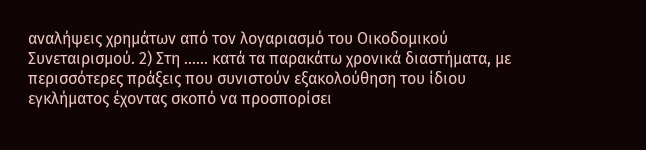αναλήψεις χρημάτων από τον λογαριασμό του Οικοδομικού Συνεταιρισμού. 2) Στη ...... κατά τα παρακάτω χρονικά διαστήματα, με περισσότερες πράξεις που συνιστούν εξακολούθηση του ίδιου εγκλήματος έχοντας σκοπό να προσπορίσει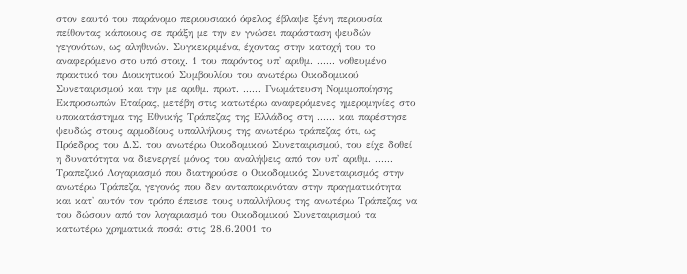στον εαυτό του παράνομο περιουσιακό όφελος έβλαψε ξένη περιουσία πείθοντας κάποιους σε πράξη με την εν γνώσει παράσταση ψευδών γεγονότων, ως αληθινών. Συγκεκριμένα, έχοντας στην κατοχή του το αναφερόμενο στο υπό στοιχ. 1 του παρόντος υπ' αριθμ. ...... νοθευμένο πρακτικό του Διοικητικού Συμβουλίου του ανωτέρω Οικοδομικού Συνεταιρισμού και την με αριθμ. πρωτ. ...... Γνωμάτευση Νομιμοποίησης Εκπροσωπών Εταίρας, μετέβη στις κατωτέρω αναφερόμενες ημερομηνίες στο υποκατάστημα της Εθνικής Τράπεζας της Ελλάδος στη ...... και παρέστησε ψευδώς στους αρμοδίους υπαλλήλους της ανωτέρω τράπεζας ότι, ως Πρόεδρος του Δ.Σ. του ανωτέρω Οικοδομικού Συνεταιρισμού, του είχε δοθεί η δυνατότητα να διενεργεί μόνος του αναλήψεις από τον υπ' αριθμ. ...... Τραπεζικό Λογαριασμό που διατηρούσε ο Οικοδομικός Συνεταιρισμός στην ανωτέρω Τράπεζα, γεγονός που δεν ανταποκρινόταν στην πραγματικότητα και κατ' αυτόν τον τρόπο έπεισε τους υπαλλήλους της ανωτέρω Τράπεζας να του δώσουν από τον λογαριασμό του Οικοδομικού Συνεταιρισμού τα κατωτέρω χρηματικά ποσά: στις 28.6.2001 το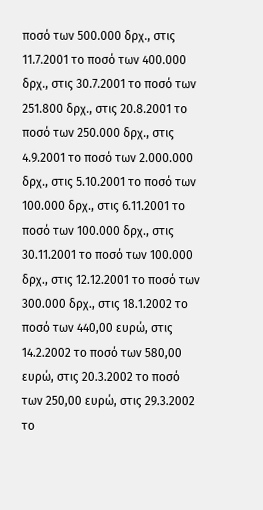ποσό των 500.000 δρχ., στις 11.7.2001 το ποσό των 400.000 δρχ., στις 30.7.2001 το ποσό των 251.800 δρχ., στις 20.8.2001 το ποσό των 250.000 δρχ., στις 4.9.2001 το ποσό των 2.000.000 δρχ., στις 5.10.2001 το ποσό των 100.000 δρχ., στις 6.11.2001 το ποσό των 100.000 δρχ., στις 30.11.2001 το ποσό των 100.000 δρχ., στις 12.12.2001 το ποσό των 300.000 δρχ., στις 18.1.2002 το ποσό των 440,00 ευρώ, στις 14.2.2002 το ποσό των 580,00 ευρώ, στις 20.3.2002 το ποσό των 250,00 ευρώ, στις 29.3.2002 το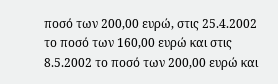ποσό των 200,00 ευρώ, στις 25.4.2002 το ποσό των 160,00 ευρώ και στις 8.5.2002 το ποσό των 200,00 ευρώ και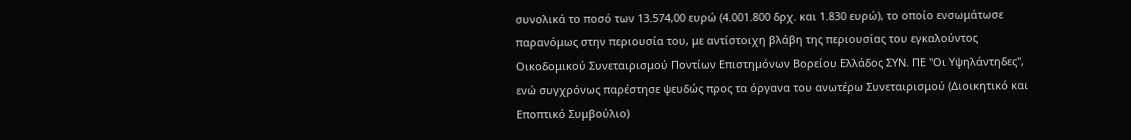συνολικά το ποσό των 13.574,00 ευρώ (4.001.800 δρχ. και 1.830 ευρώ), το οποίο ενσωμάτωσε παρανόμως στην περιουσία του, με αντίστοιχη βλάβη της περιουσίας του εγκαλούντος Οικοδομικού Συνεταιρισμού Ποντίων Επιστημόνων Βορείου Ελλάδος ΣΥΝ. ΠΕ "Οι Υψηλάντηδες", ενώ συγχρόνως παρέστησε ψευδώς προς τα όργανα του ανωτέρω Συνεταιρισμού (Διοικητικό και Εποπτικό Συμβούλιο)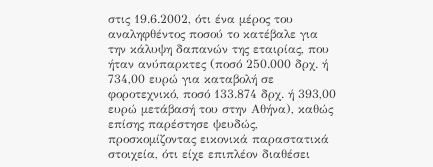στις 19.6.2002, ότι ένα μέρος του αναληφθέντος ποσού το κατέβαλε για την κάλυψη δαπανών της εταιρίας, που ήταν ανύπαρκτες (ποσό 250.000 δρχ. ή 734,00 ευρώ για καταβολή σε φοροτεχνικό, ποσό 133.874 δρχ. ή 393,00 ευρώ μετάβασή του στην Αθήνα), καθώς επίσης παρέστησε ψευδώς, προσκομίζοντας εικονικά παραστατικά στοιχεία, ότι είχε επιπλέον διαθέσει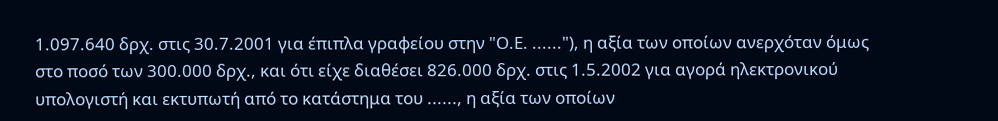1.097.640 δρχ. στις 30.7.2001 για έπιπλα γραφείου στην "Ο.Ε. ......"), η αξία των οποίων ανερχόταν όμως στο ποσό των 300.000 δρχ., και ότι είχε διαθέσει 826.000 δρχ. στις 1.5.2002 για αγορά ηλεκτρονικού υπολογιστή και εκτυπωτή από το κατάστημα του ......, η αξία των οποίων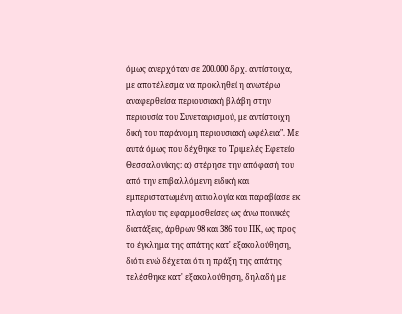όμως ανερχόταν σε 200.000 δρχ. αντίστοιχα, με αποτέλεσμα να προκληθεί η ανωτέρω αναφερθείσα περιουσιακή βλάβη στην περιουσία του Συνεταιρισμού, με αντίστοιχη δική του παράνομη περιουσιακή ωφέλεια". Με αυτά όμως που δέχθηκε το Τριμελές Εφετείο Θεσσαλονίκης: α) στέρησε την απόφασή του από την επιβαλλόμενη ειδική και εμπεριστατωμένη αιτιολογία και παραβίασε εκ πλαγίου τις εφαρμοσθείσες ως άνω ποινικές διατάξεις, άρθρων 98 και 386 του ΠΚ, ως προς το έγκλημα της απάτης κατ' εξακολούθηση, διότι ενώ δέχεται ότι η πράξη της απάτης τελέσθηκε κατ' εξακολούθηση, δηλαδή με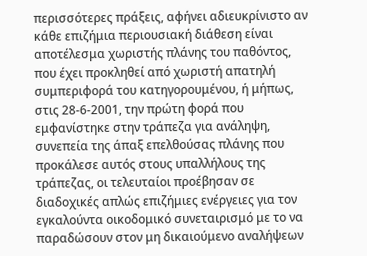περισσότερες πράξεις, αφήνει αδιευκρίνιστο αν κάθε επιζήμια περιουσιακή διάθεση είναι αποτέλεσμα χωριστής πλάνης του παθόντος, που έχει προκληθεί από χωριστή απατηλή συμπεριφορά του κατηγορουμένου, ή μήπως, στις 28-6-2001, την πρώτη φορά που εμφανίστηκε στην τράπεζα για ανάληψη, συνεπεία της άπαξ επελθούσας πλάνης που προκάλεσε αυτός στους υπαλλήλους της τράπεζας, οι τελευταίοι προέβησαν σε διαδοχικές απλώς επιζήμιες ενέργειες για τον εγκαλούντα οικοδομικό συνεταιρισμό με το να παραδώσουν στον μη δικαιούμενο αναλήψεων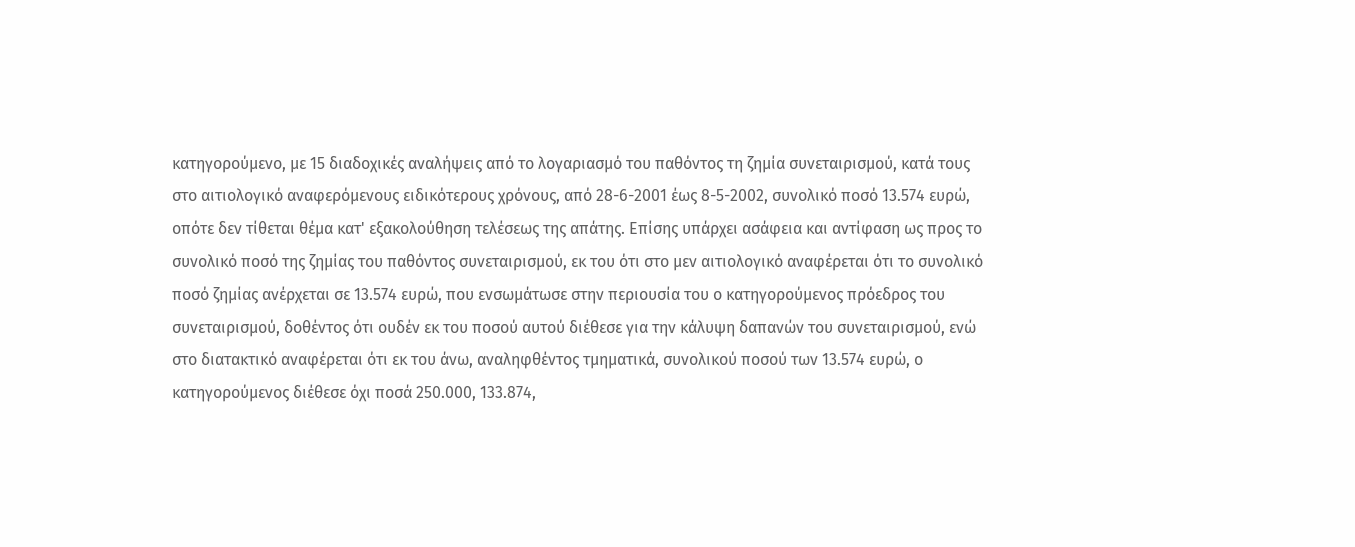κατηγορούμενο, με 15 διαδοχικές αναλήψεις από το λογαριασμό του παθόντος τη ζημία συνεταιρισμού, κατά τους στο αιτιολογικό αναφερόμενους ειδικότερους χρόνους, από 28-6-2001 έως 8-5-2002, συνολικό ποσό 13.574 ευρώ, οπότε δεν τίθεται θέμα κατ' εξακολούθηση τελέσεως της απάτης. Επίσης υπάρχει ασάφεια και αντίφαση ως προς το συνολικό ποσό της ζημίας του παθόντος συνεταιρισμού, εκ του ότι στο μεν αιτιολογικό αναφέρεται ότι το συνολικό ποσό ζημίας ανέρχεται σε 13.574 ευρώ, που ενσωμάτωσε στην περιουσία του ο κατηγορούμενος πρόεδρος του συνεταιρισμού, δοθέντος ότι ουδέν εκ του ποσού αυτού διέθεσε για την κάλυψη δαπανών του συνεταιρισμού, ενώ στο διατακτικό αναφέρεται ότι εκ του άνω, αναληφθέντος τμηματικά, συνολικού ποσού των 13.574 ευρώ, ο κατηγορούμενος διέθεσε όχι ποσά 250.000, 133.874,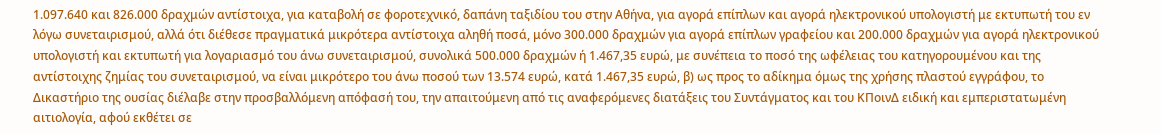1.097.640 και 826.000 δραχμών αντίστοιχα, για καταβολή σε φοροτεχνικό, δαπάνη ταξιδίου του στην Αθήνα, για αγορά επίπλων και αγορά ηλεκτρονικού υπολογιστή με εκτυπωτή του εν λόγω συνεταιρισμού, αλλά ότι διέθεσε πραγματικά μικρότερα αντίστοιχα αληθή ποσά, μόνο 300.000 δραχμών για αγορά επίπλων γραφείου και 200.000 δραχμών για αγορά ηλεκτρονικού υπολογιστή και εκτυπωτή για λογαριασμό του άνω συνεταιρισμού, συνολικά 500.000 δραχμών ή 1.467,35 ευρώ, με συνέπεια το ποσό της ωφέλειας του κατηγορουμένου και της αντίστοιχης ζημίας του συνεταιρισμού, να είναι μικρότερο του άνω ποσού των 13.574 ευρώ, κατά 1.467,35 ευρώ, β) ως προς το αδίκημα όμως της χρήσης πλαστού εγγράφου, το Δικαστήριο της ουσίας διέλαβε στην προσβαλλόμενη απόφασή του, την απαιτούμενη από τις αναφερόμενες διατάξεις του Συντάγματος και του ΚΠοινΔ ειδική και εμπεριστατωμένη αιτιολογία, αφού εκθέτει σε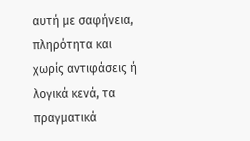αυτή με σαφήνεια, πληρότητα και χωρίς αντιφάσεις ή λογικά κενά, τα πραγματικά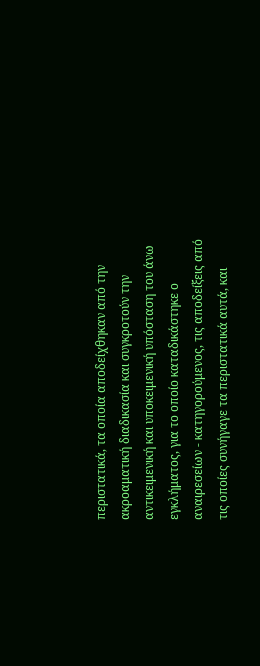περιστατικά, τα οποία αποδείχθηκαν από την ακροαματική διαδικασία και συγκροτούν την αντικειμενική και υποκειμενική υπόσταση του άνω εγκλήματος, για το οποίο καταδικάστηκε ο αναιρεσείων - κατηγορούμενος, τις αποδείξεις από τις οποίες συνήγαγε τα περιστατικά αυτά, και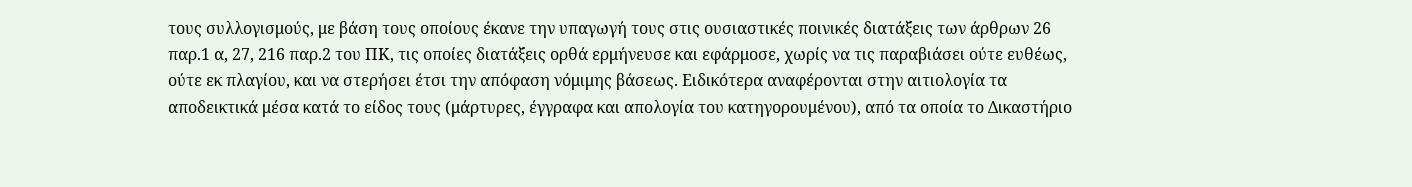τους συλλογισμούς, με βάση τους οποίους έκανε την υπαγωγή τους στις ουσιαστικές ποινικές διατάξεις των άρθρων 26 παρ.1 α, 27, 216 παρ.2 του ΠΚ, τις οποίες διατάξεις ορθά ερμήνευσε και εφάρμοσε, χωρίς να τις παραβιάσει ούτε ευθέως, ούτε εκ πλαγίου, και να στερήσει έτσι την απόφαση νόμιμης βάσεως. Ειδικότερα αναφέρονται στην αιτιολογία τα αποδεικτικά μέσα κατά το είδος τους (μάρτυρες, έγγραφα και απολογία του κατηγορουμένου), από τα οποία το Δικαστήριο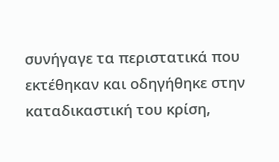συνήγαγε τα περιστατικά που εκτέθηκαν και οδηγήθηκε στην καταδικαστική του κρίση,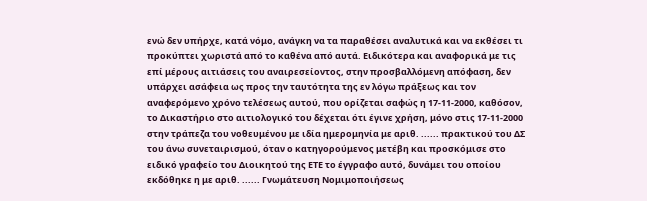ενώ δεν υπήρχε, κατά νόμο, ανάγκη να τα παραθέσει αναλυτικά και να εκθέσει τι προκύπτει χωριστά από το καθένα από αυτά. Ειδικότερα και αναφορικά με τις επί μέρους αιτιάσεις του αναιρεσείοντος, στην προσβαλλόμενη απόφαση, δεν υπάρχει ασάφεια ως προς την ταυτότητα της εν λόγω πράξεως και τον αναφερόμενο χρόνο τελέσεως αυτού, που ορίζεται σαφώς η 17-11-2000, καθόσον, το Δικαστήριο στο αιτιολογικό του δέχεται ότι έγινε χρήση, μόνο στις 17-11-2000 στην τράπεζα του νοθευμένου με ιδία ημερομηνία με αριθ. ...... πρακτικού του ΔΣ του άνω συνεταιρισμού, όταν ο κατηγορούμενος μετέβη και προσκόμισε στο ειδικό γραφείο του Διοικητού της ΕΤΕ το έγγραφο αυτό, δυνάμει του οποίου εκδόθηκε η με αριθ. ...... Γνωμάτευση Νομιμοποιήσεως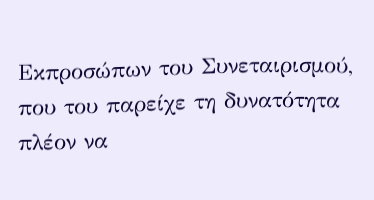Εκπροσώπων του Συνεταιρισμού, που του παρείχε τη δυνατότητα πλέον να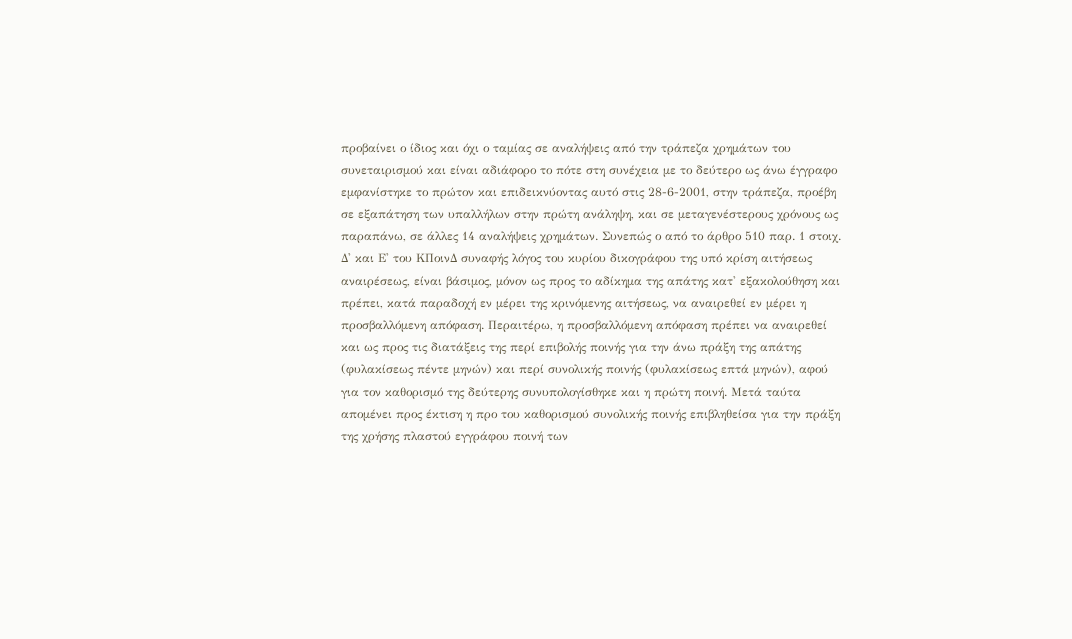προβαίνει ο ίδιος και όχι ο ταμίας σε αναλήψεις από την τράπεζα χρημάτων του συνεταιρισμού και είναι αδιάφορο το πότε στη συνέχεια με το δεύτερο ως άνω έγγραφο εμφανίστηκε το πρώτον και επιδεικνύοντας αυτό στις 28-6-2001, στην τράπεζα, προέβη σε εξαπάτηση των υπαλλήλων στην πρώτη ανάληψη, και σε μεταγενέστερους χρόνους ως παραπάνω, σε άλλες 14 αναλήψεις χρημάτων. Συνεπώς ο από το άρθρο 510 παρ. 1 στοιχ. Δ' και Ε' του ΚΠοινΔ συναφής λόγος του κυρίου δικογράφου της υπό κρίση αιτήσεως αναιρέσεως, είναι βάσιμος, μόνον ως προς το αδίκημα της απάτης κατ' εξακολούθηση και πρέπει, κατά παραδοχή εν μέρει της κρινόμενης αιτήσεως, να αναιρεθεί εν μέρει η προσβαλλόμενη απόφαση. Περαιτέρω, η προσβαλλόμενη απόφαση πρέπει να αναιρεθεί και ως προς τις διατάξεις της περί επιβολής ποινής για την άνω πράξη της απάτης (φυλακίσεως πέντε μηνών) και περί συνολικής ποινής (φυλακίσεως επτά μηνών), αφού για τον καθορισμό της δεύτερης συνυπολογίσθηκε και η πρώτη ποινή. Μετά ταύτα απομένει προς έκτιση η προ του καθορισμού συνολικής ποινής επιβληθείσα για την πράξη της χρήσης πλαστού εγγράφου ποινή των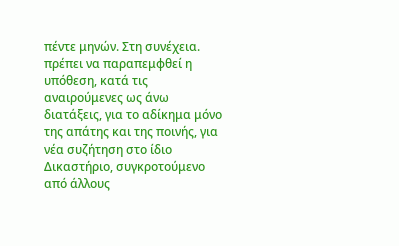πέντε μηνών. Στη συνέχεια. πρέπει να παραπεμφθεί η υπόθεση, κατά τις αναιρούμενες ως άνω διατάξεις, για το αδίκημα μόνο της απάτης και της ποινής, για νέα συζήτηση στο ίδιο Δικαστήριο, συγκροτούμενο από άλλους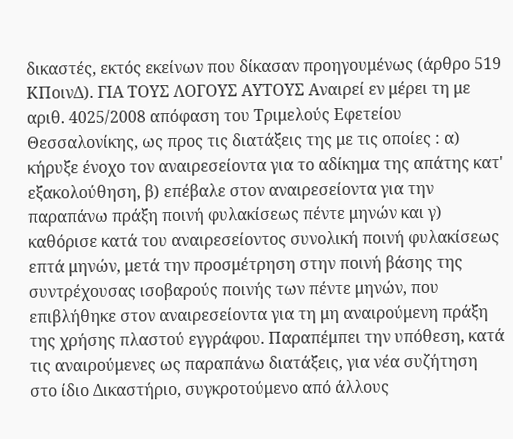δικαστές, εκτός εκείνων που δίκασαν προηγουμένως (άρθρο 519 ΚΠοινΔ). ΓΙΑ ΤΟΥΣ ΛΟΓΟΥΣ ΑΥΤΟΥΣ Αναιρεί εν μέρει τη με αριθ. 4025/2008 απόφαση του Τριμελούς Εφετείου Θεσσαλονίκης, ως προς τις διατάξεις της με τις οποίες : α) κήρυξε ένοχο τον αναιρεσείοντα για το αδίκημα της απάτης κατ' εξακολούθηση, β) επέβαλε στον αναιρεσείοντα για την παραπάνω πράξη ποινή φυλακίσεως πέντε μηνών και γ) καθόρισε κατά του αναιρεσείοντος συνολική ποινή φυλακίσεως επτά μηνών, μετά την προσμέτρηση στην ποινή βάσης της συντρέχουσας ισοβαρούς ποινής των πέντε μηνών, που επιβλήθηκε στον αναιρεσείοντα για τη μη αναιρούμενη πράξη της χρήσης πλαστού εγγράφου. Παραπέμπει την υπόθεση, κατά τις αναιρούμενες ως παραπάνω διατάξεις, για νέα συζήτηση στο ίδιο Δικαστήριο, συγκροτούμενο από άλλους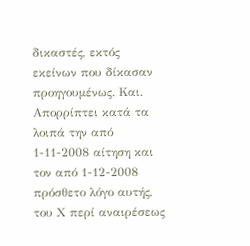δικαστές, εκτός εκείνων που δίκασαν προηγουμένως. Και. Απορρίπτει κατά τα λοιπά την από 1-11-2008 αίτηση και τον από 1-12-2008 πρόσθετο λόγο αυτής, του Χ περί αναιρέσεως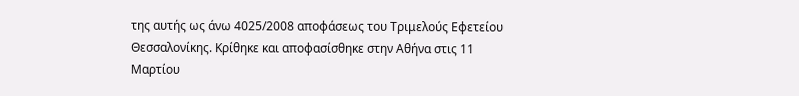της αυτής ως άνω 4025/2008 αποφάσεως του Τριμελούς Εφετείου Θεσσαλονίκης. Κρίθηκε και αποφασίσθηκε στην Αθήνα στις 11 Μαρτίου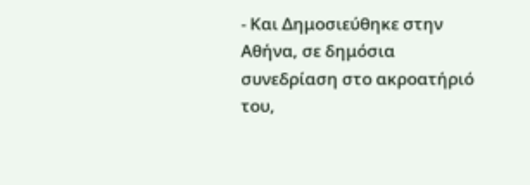- Και Δημοσιεύθηκε στην Αθήνα, σε δημόσια συνεδρίαση στο ακροατήριό του,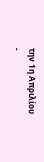την 1η Απριλίου
-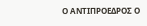Ο ΑΝΤΙΠΡΟΕΔΡΟΣ Ο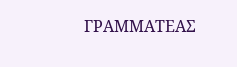ΓΡΑΜΜΑΤΕΑΣ